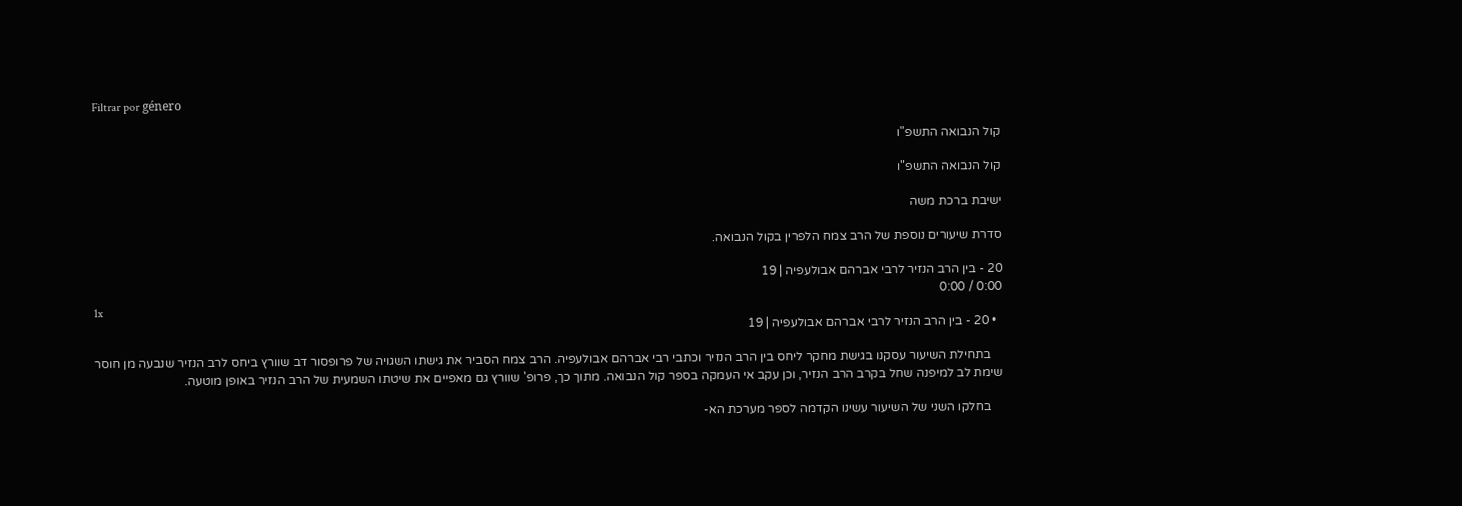Filtrar por género

קול הנבואה התשפ"ו

קול הנבואה התשפ"ו

ישיבת ברכת משה

סדרת שיעורים נוספת של הרב צמח הלפרין בקול הנבואה.

20 - בין הרב הנזיר לרבי אברהם אבולעפיה | 19
0:00 / 0:00
1x
  • 20 - בין הרב הנזיר לרבי אברהם אבולעפיה | 19

    בתחילת השיעור עסקנו בגישת מחקר ליחס בין הרב הנזיר וכתבי רבי אברהם אבולעפיה. הרב צמח הסביר את גישתו השגויה של פרופסור דב שוורץ ביחס לרב הנזיר שנבעה מן חוסר שימת לב למיפנה שחל בקרב הרב הנזיר, וכן עקב אי העמקה בספר קול הנבואה. מתוך כך, פרופ' שוורץ גם מאפיים את שיטתו השמעית של הרב הנזיר באופן מוטעה.

    בחלקו השני של השיעור עשינו הקדמה לספר מערכת הא-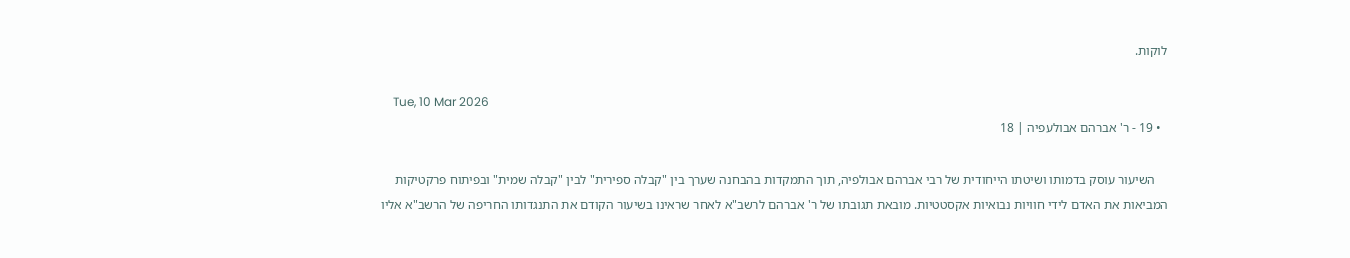לוקות.

    Tue, 10 Mar 2026
  • 19 - ר' אברהם אבולעפיה | 18

    השיעור עוסק בדמותו ושיטתו הייחודית של רבי אברהם אבולפיה, תוך התמקדות בהבחנה שערך בין "קבלה ספירית" לבין "קבלה שמית" ובפיתוח פרקטיקות המביאות את האדם לידי חוויות נבואיות אקסטטיות. מובאת תגובתו של ר' אברהם לרשב"א לאחר שראינו בשיעור הקודם את התנגדותו החריפה של הרשב"א אליו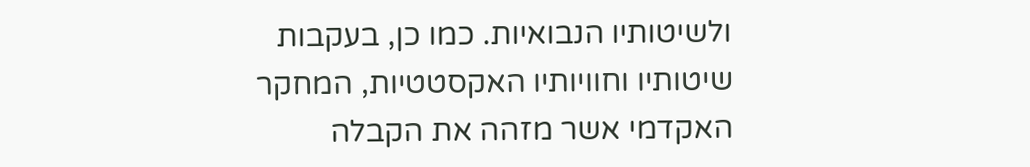ולשיטותיו הנבואיות. כמו כן, בעקבות שיטותיו וחוויותיו האקסטטיות, המחקר האקדמי אשר מזהה את הקבלה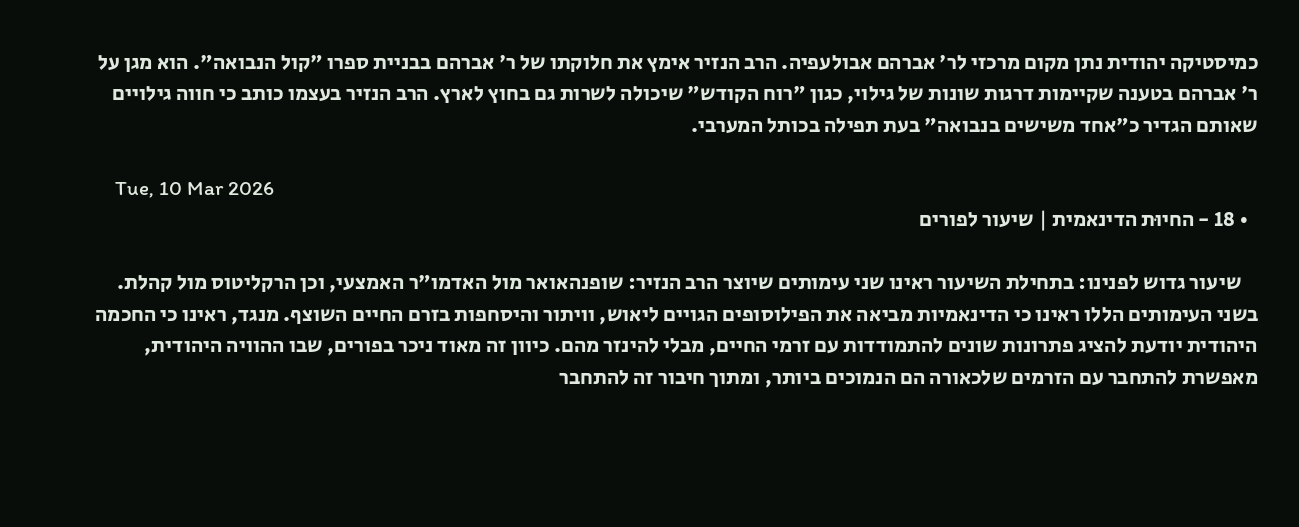כמיסטיקה יהודית נתן מקום מרכזי לר' אברהם אבולעפיה. הרב הנזיר אימץ את חלוקתו של ר' אברהם בבניית ספרו "קול הנבואה". הוא מגן על ר' אברהם בטענה שקיימות דרגות שונות של גילוי, כגון "רוח הקודש" שיכולה לשרות גם בחוץ לארץ. הרב הנזיר בעצמו כותב כי חווה גילויים שאותם הגדיר כ"אחד משישים בנבואה" בעת תפילה בכותל המערבי.

    Tue, 10 Mar 2026
  • 18 - החיוּת הדינאמית | שיעור לפורים

    שיעור גדוש לפנינו: בתחילת השיעור ראינו שני עימותים שיוצר הרב הנזיר: שופנהאואר מול האדמו"ר האמצעי, וכן הרקליטוס מול קהלת. בשני העימותים הללו ראינו כי הדינאמיות מביאה את הפילוסופים הגויים ליאוש, וויתור והיסחפות בזרם החיים השוצף. מנגד, ראינו כי החכמה היהודית יודעת להציג פתרונות שונים להתמודדות עם זרמי החיים, מבלי להינזר מהם. כיוון זה מאוד ניכר בפורים, שבו ההוויה היהודית, מאפשרת להתחבר עם הזרמים שלכאורה הם הנמוכים ביותר, ומתוך חיבור זה להתחבר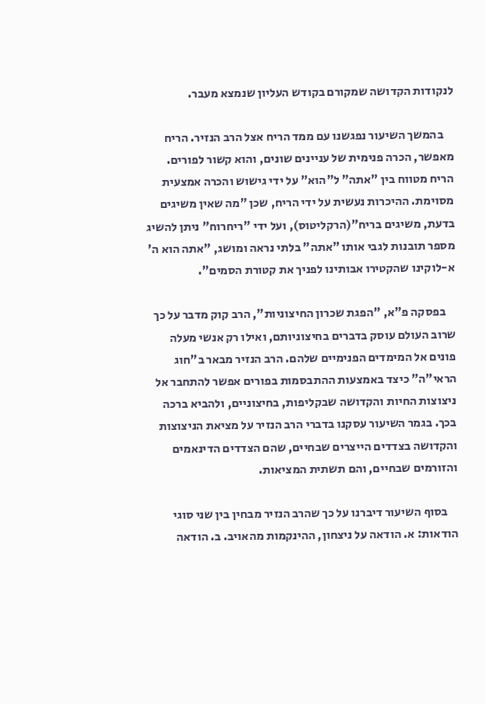לנקודות הקדושה שמקורם בקודש העליון שנמצא מעבר.

    בהמשך השיעור נפגשנו עם ממד הריח אצל הרב הנזיר. הריח מאפשר, הכרה פנימית של עניינים שונים, והוא קשור לפורים. הריח מטווח בין "אתה" ל"הוא" על ידי גישוש והכרה אמצעית מסוימת. ההיכרות נעשית על ידי הריח, שכן "מה שאין משיגים בדעת, משיגים בריח"(הרקליטוס), ועל ידי "ריחרוח" ניתן להשיג מספר תובנות לגבי אותו "אתה" בלתי נראה ומושג, "אתה הוא ה' א-לוקינו שהקטירו אבותינו לפניך את קטורת הסמים".

    בפסקה פ"א, "הפגת שכרון החיצוניות", הרב קוק מדבר על כך שרוב העולם עוסק בדברים בחיצוניותם, ואילו רק אנשי מעלה פונים אל המימדים הפנימיים שלהם. הרב הנזיר מבאר ב"חוג הראי"ה" כיצד באמצעות ההתבסמות בפורים אפשר להתחבר אל ניצוצות החיות והקדושה שבקליפות, בחיצוניים, ולהביא ברכה בכך. בגמר השיעור עסקנו בדברי הרב הנזיר על מציאת הניצוצות והקדושה בצדדים הייצרים שבחיים, שהם הצדדים הדינאמים והזורמים שבחיים, והם תשתית המציאות.

    בסוף השיעור דיברנו על כך שהרב הנזיר מבחין בין שני סוגי הודאות: א. הודאה על ניצחון, ההינקמות מהאויב. ב. הודאה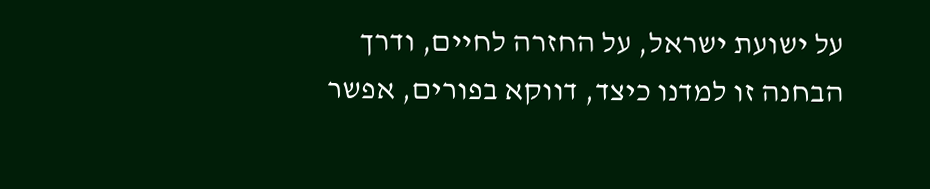על ישועת ישראל, על החזרה לחיים, ודרך הבחנה זו למדנו כיצד, דווקא בפורים, אפשר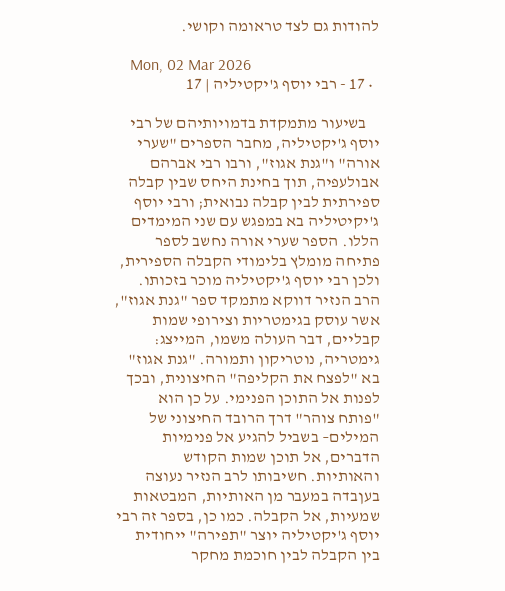להודות גם לצד טראומה וקושי.

    Mon, 02 Mar 2026
  • 17 - רבי יוסף ג'יקטיליה | 17

    בשיעור מתמקדת בדמויותיהם של רבי יוסף ג'יקטיליה, מחבר הספרים "שערי אורה" ו"גנת אגוז", ורבו רבי אברהם אבולעפיה, תוך בחינת היחס שבין קבלה ספירתית לבין קבלה נבואית; ורבי יוסף ג'יקיטיליה בא במפגש עם שני המימדים הללו. הספר שערי אורה נחשב לספר פתיחה מומלץ בלימודי הקבלה הספירית, ולכן רבי יוסף ג'יקטיליה מוכר בזכותו. הרב הנזיר דווקא מתמקד ספר "גנת אגוז", אשר עוסק בגימטריות וצירופי שמות קבליים, דבר העולה משמו, המייצג: גימטריה, נוטריקון ותמורה. "גנת אגוז" בא "לפצח את הקליפה" החיצונית, ובכך לפנות אל התוכן הפנימי. על כן הוא "פותח צוהר" דרך הרובד החיצוני של המילים– בשביל להגיע אל פנימיות הדברים, אל תוכן שמות הקודש והאותיות. חשיבותו לרב הנזיר נעוצה בעןבדה במעבר מן האותיות, המבטאות שמעיות, אל הקבלה. כמו כן, בספר זה רבי יוסף ג'יקטיליה יוצר "תפירה" ייחודית בין הקבלה לבין חוכמת מחקר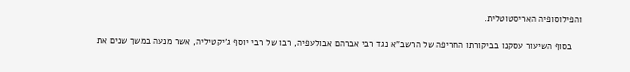והפילוסופיה האריסטוטלית.

    בסוף השיעור עסקנו בביקורתו החריפה של הרשב"א נגד רבי אברהם אבולעפיה, רבו של רבי יוסף ג'יקטיליה, אשר מנעה במשך שנים את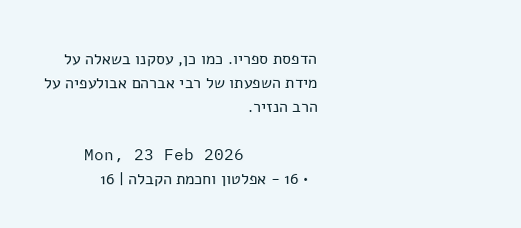הדפסת ספריו. כמו כן, עסקנו בשאלה על מידת השפעתו של רבי אברהם אבולעפיה על הרב הנזיר.

    Mon, 23 Feb 2026
  • 16 - אפלטון וחכמת הקבלה | 16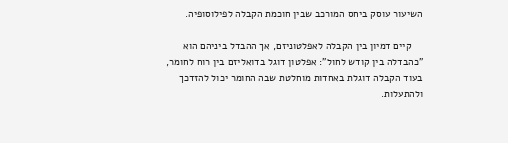השיעור עוסק ביחס המורכב שבין חוכמת הקבלה לפילוסופיה.

    קיים דמיון בין הקבלה לאפלטוניזם, אך ההבדל ביניהם הוא "כהבדלה בין קודש לחול": אפלטון דוגל בדואליזם בין רוח לחומר, בעוד הקבלה דוגלת באחדות מוחלטת שבה החומר יכול להזדכך ולהתעלות.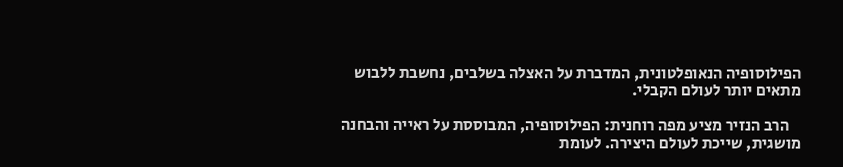הפילוסופיה הנאופלטונית, המדברת על האצלה בשלבים, נחשבת ללבוש מתאים יותר לעולם הקבלי.

    הרב הנזיר מציע מפה רוחנית: הפילוסופיה, המבוססת על ראייה והבחנה מושגית, שייכת לעולם היצירה. לעומת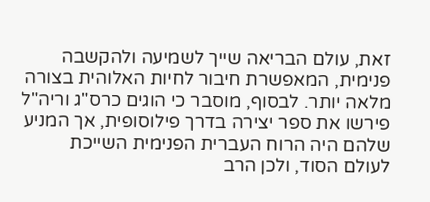זאת, עולם הבריאה שייך לשמיעה ולהקשבה פנימית, המאפשרת חיבור לחיות האלוהית בצורה מלאה יותר. לבסוף, מוסבר כי הוגים כרס"ג וריה"ל פירשו את ספר יצירה בדרך פילוסופית, אך המניע שלהם היה הרוח העברית הפנימית השייכת לעולם הסוד, ולכן הרב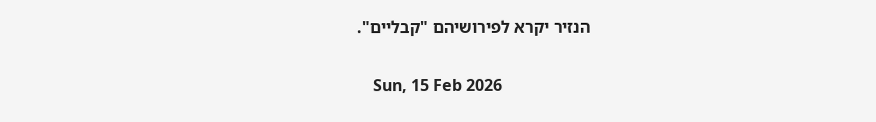הנזיר יקרא לפירושיהם "קבליים".

    Sun, 15 Feb 2026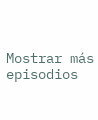Mostrar más episodios